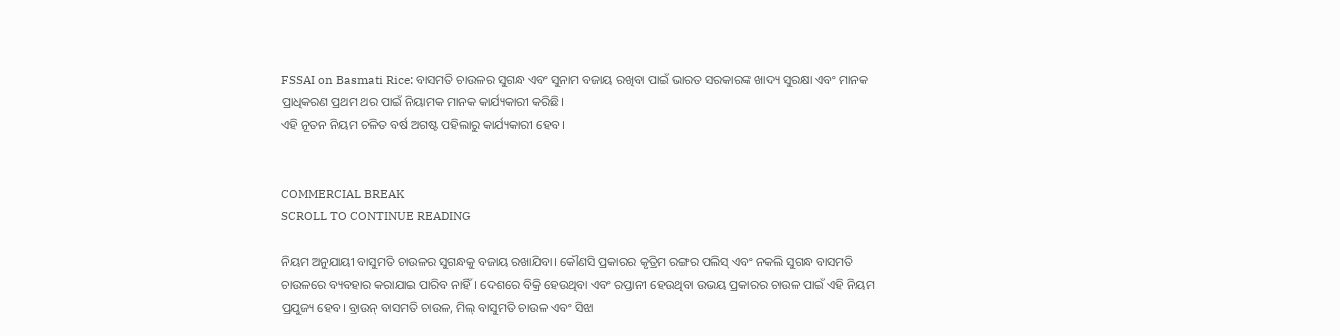FSSAI on Basmati Rice: ବାସମତି ଚାଉଳର ସୁଗନ୍ଧ ଏବଂ ସୁନାମ ବଜାୟ ରଖିବା ପାଇଁ ଭାରତ ସରକାରଙ୍କ ଖାଦ୍ୟ ସୁରକ୍ଷା ଏବଂ ମାନକ ପ୍ରାଧିକରଣ ପ୍ରଥମ ଥର ପାଇଁ ନିୟାମକ ମାନକ କାର୍ଯ୍ୟକାରୀ କରିଛି।
ଏହି ନୂତନ ନିୟମ ଚଳିତ ବର୍ଷ ଅଗଷ୍ଟ ପହିଲାରୁ କାର୍ଯ୍ୟକାରୀ ହେବ।


COMMERCIAL BREAK
SCROLL TO CONTINUE READING

ନିୟମ ଅନୁଯାୟୀ ବାସୁମତି ଚାଉଳର ସୁଗନ୍ଧକୁ ବଜାୟ ରଖାଯିବା। କୌଣସି ପ୍ରକାରର କୃତ୍ରିମ ରଙ୍ଗର ପଲିସ୍ ଏବଂ ନକଲି ସୁଗନ୍ଧ ବାସମତି ଚାଉଳରେ ବ୍ୟବହାର କରାଯାଇ ପାରିବ ନାହିଁ। ଦେଶରେ ବିକ୍ରି ହେଉଥିବା ଏବଂ ରପ୍ତାନୀ ହେଉଥିବା ଉଭୟ ପ୍ରକାରର ଚାଉଳ ପାଇଁ ଏହି ନିୟମ ପ୍ରଯୁଜ୍ୟ ହେବ। ବ୍ରାଉନ୍ ବାସମତି ଚାଉଳ, ମିଲ୍ ବାସୁମତି ଚାଉଳ ଏବଂ ସିଝା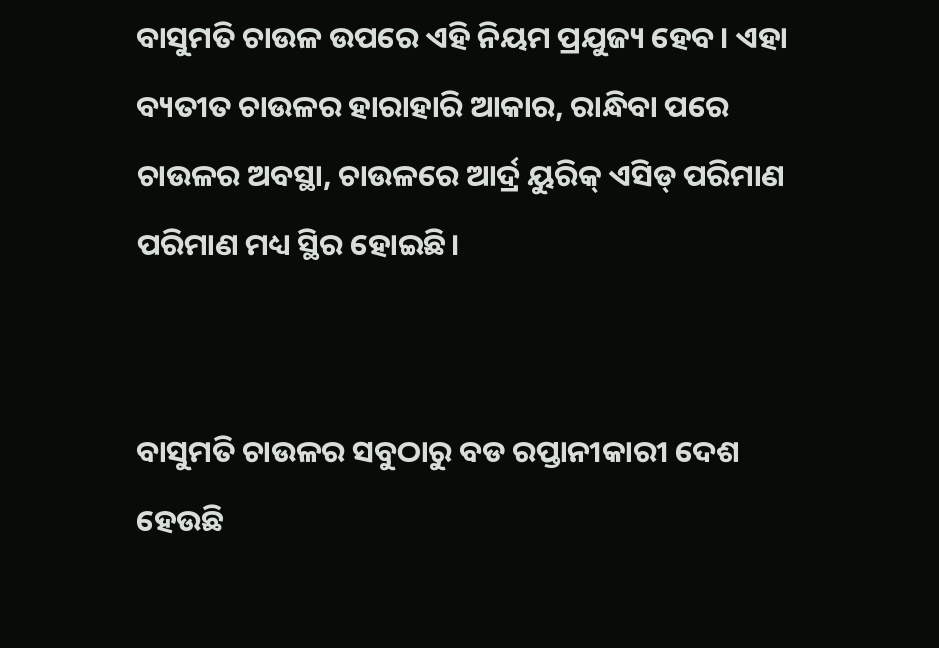ବାସୁମତି ଚାଉଳ ଉପରେ ଏହି ନିୟମ ପ୍ରଯୁଜ୍ୟ ହେବ। ଏହା ବ୍ୟତୀତ ଚାଉଳର ହାରାହାରି ଆକାର, ରାନ୍ଧିବା ପରେ ଚାଉଳର ଅବସ୍ଥା, ଚାଉଳରେ ଆର୍ଦ୍ର ୟୁରିକ୍ ଏସିଡ୍ ପରିମାଣ ପରିମାଣ ମଧ୍ୟ ସ୍ଥିର ହୋଇଛି।


ବାସୁମତି ଚାଉଳର ସବୁଠାରୁ ବଡ ରପ୍ତାନୀକାରୀ ଦେଶ ହେଉଛି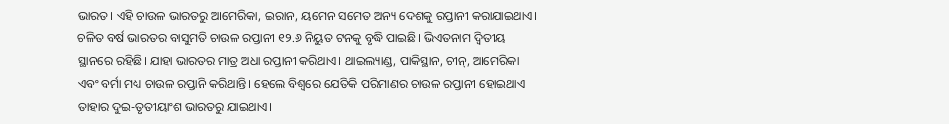ଭାରତ। ଏହି ଚାଉଳ ଭାରତରୁ ଆମେରିକା, ଇରାନ, ୟମେନ ସମେତ ଅନ୍ୟ ଦେଶକୁ ରପ୍ତାନୀ କରାଯାଇଥାଏ। ଚଳିତ ବର୍ଷ ଭାରତର ବାସୁମତି ଚାଉଳ ରପ୍ତାନୀ ୧୨.୬ ନିୟୁତ ଟନକୁ ବୃଦ୍ଧି ପାଇଛି। ଭିଏତନାମ ଦ୍ୱିତୀୟ ସ୍ଥାନରେ ରହିଛି। ଯାହା ଭାରତର ମାତ୍ର ଅଧା ରପ୍ତାନୀ କରିଥାଏ। ଥାଇଲ୍ୟାଣ୍ଡ, ପାକିସ୍ଥାନ, ଚୀନ୍, ଆମେରିକା ଏବଂ ବର୍ମା ମଧ୍ୟ ଚାଉଳ ରପ୍ତାନି କରିଥାନ୍ତି। ହେଲେ ବିଶ୍ୱରେ ଯେତିକି ପରିମାଣର ଚାଉଳ ରପ୍ତାନୀ ହୋଇଥାଏ ତାହାର ଦୁଇ-ତୃତୀୟାଂଶ ଭାରତରୁ ଯାଇଥାଏ।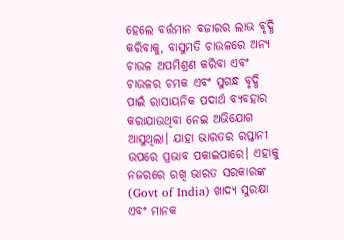ହେଲେ ବର୍ତ୍ତମାନ ବଜାରର ଲାଭ ବୃଦ୍ଧି କରିବାକୁ, ବାସୁମତି ଚାଉଳରେ ଅନ୍ୟ ଚାଉଳ ଅପମିଶ୍ରଣ କରିବା ଏବଂ ଚାଉଳର ଚମକ ଏବଂ ସୁଗନ୍ଧ ବୃଦ୍ଧି ପାଇଁ ରାସାୟନିକ ପଦାର୍ଥ ବ୍ୟବହାର କରାଯାଉଥିବା ନେଇ ଅଭିଯୋଗ ଆସୁଥିଲା। ଯାହା ଭାରତର ରପ୍ତାନୀ ଉପରେ ପ୍ରଭାବ ପକାଇପାରେ। ଏହାକୁ ନଜରରେ ରଖି ଭାରତ ସରକାରଙ୍କ (Govt of India) ଖାଦ୍ୟ ସୁରକ୍ଷା ଏବଂ ମାନକ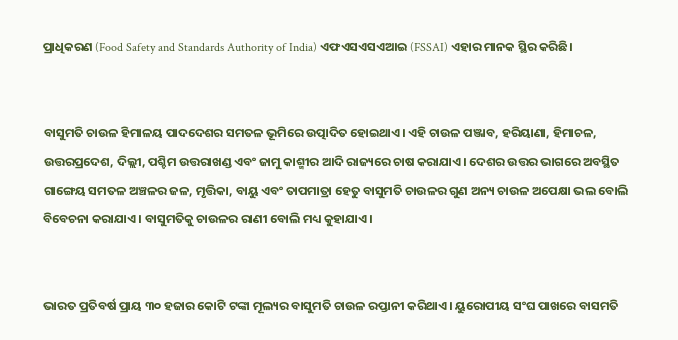ପ୍ରାଧିକରଣ (Food Safety and Standards Authority of India) ଏଫଏସଏସଏଆଇ (FSSAI) ଏହାର ମାନକ ସ୍ଥିର କରିଛି।


ବାସୁମତି ଚାଉଳ ହିମାଳୟ ପାଦଦେଶର ସମତଳ ଭୂମିରେ ଉତ୍ପାଦିତ ହୋଇଥାଏ। ଏହି ଚାଉଳ ପଞ୍ଜାବ, ହରିୟାଣା, ହିମାଚଳ, ଉତ୍ତରପ୍ରଦେଶ, ଦିଲ୍ଲୀ, ପଶ୍ଚିମ ଉତ୍ତରାଖଣ୍ଡ ଏବଂ ଜାମୁ କାଶ୍ମୀର ଆଦି ରାଜ୍ୟରେ ଚାଷ କରାଯାଏ। ଦେଶର ଉତ୍ତର ଭାଗରେ ଅବସ୍ଥିତ ଗାଙ୍ଗେୟ ସମତଳ ଅଞ୍ଚଳର ଜଳ, ମୃତ୍ତିକା, ବାୟୁ ଏବଂ ତାପମାତ୍ରା ହେତୁ ବାସୁମତି ଚାଉଳର ଗୁଣ ଅନ୍ୟ ଚାଉଳ ଅପେକ୍ଷା ଭଲ ବୋଲି ବିବେଚନା କରାଯାଏ। ବାସୁମତିକୁ ଚାଉଳର ରାଣୀ ବୋଲି ମଧ୍ୟ କୁହାଯାଏ।


ଭାରତ ପ୍ରତିବର୍ଷ ପ୍ରାୟ ୩୦ ହଜାର କୋଟି ଟଙ୍କା ମୂଲ୍ୟର ବାସୁମତି ଚାଉଳ ରପ୍ତାନୀ କରିଥାଏ। ୟୁରୋପୀୟ ସଂଘ ପାଖରେ ବାସମତି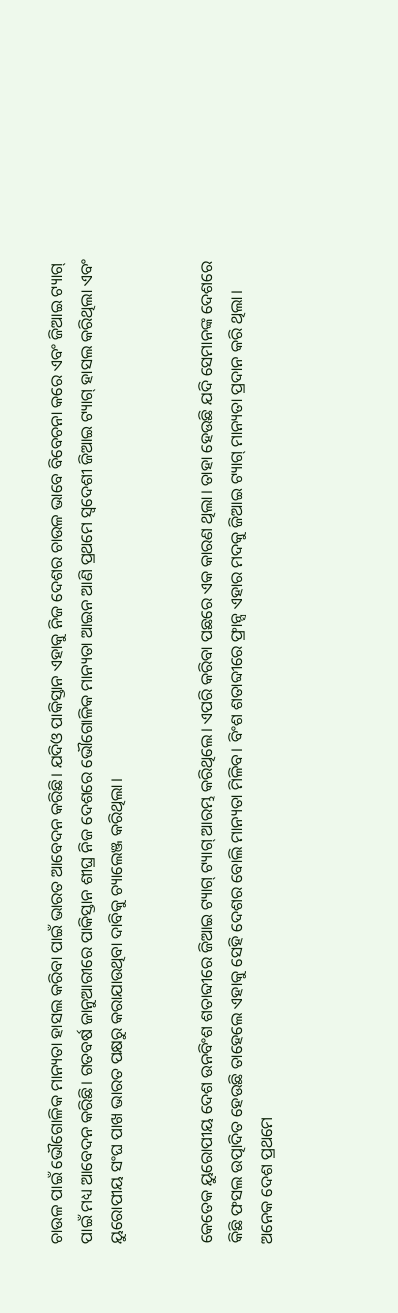ଚାଉଳ ପାଇଁ ଭୌଗୋଳିକ ମାନ୍ୟତା ହାସଲ କରିବା ପାଇଁ ଭାରତ ଆବେଦନ କରିଛି। ଯଦିଓ ପାକିସ୍ତାନ ଏହାକୁ ନିଜ ଦେଶର ଚାଉଳ ଭାବେ ବିବେଚନା କରେ ଏବଂ ଜିଆଇ ଟ୍ୟାଗ୍ ପାଇଁ ମଧ୍ୟ ଆବେଦନ କରିଛି। ଗତବର୍ଷ ଜାନୁଆରୀରେ ପାକିସ୍ତାନ ଶୀଘ୍ର ନିଜ ଦେଶରେ ଭୌଗୋଳିକ ମାନ୍ୟତା ଆଇନ ଆଣି ପ୍ରଥମେ ସ୍ୱଦେଶୀ ଜିଆଇ ଟ୍ୟାଗ୍ ହାସଲ କରିଥିଲା ଏବଂ ୟୁରୋପୀୟ ସଂଘ ପାଖ ଭାରତ ପକ୍ଷରୁ କରାଯାଉଥିବା ଦାବିକୁ ଚ୍ୟାଲେଞ୍ଜ କରିଥିଲା।


କେତେକ ୟୁରୋପୀୟ ଦେଶ ଉନବିଂଶ ଶତାବ୍ଦୀରେ ଜିଆଇ ଟ୍ୟାଗ୍ ଟ୍ୟାଗ୍ ଆରମ୍ଭ କରିଥିଲେ। ଏପରି କରିବା ପଛରେ ଏକ କାରଣ ଥିଲା। ତାହା ହେଉଛି ଯଦି ସେମାନଙ୍କ ଦେଶରେ କିଛି ଫସଲ ଉତ୍ପାଦିତ ହେଉଛି ତାହେଲେ ଏହାକୁ ସେହି ଦେଶର ବୋଲି ମାନ୍ୟତା ମିଳିବ। ବିଂଶ ଶତାବ୍ଦୀରେ ଫ୍ରାନ୍ସ ଏହାର ମଦକୁ ଜିଆଇ ଟ୍ୟାଗ୍ ମାନ୍ୟତା ପ୍ରଦାନ କରି ଥିଲା। ଅନେକ ଦେଶ ପ୍ରଥମେ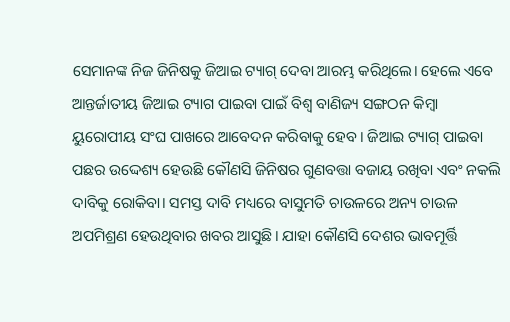ସେମାନଙ୍କ ନିଜ ଜିନିଷକୁ ଜିଆଇ ଟ୍ୟାଗ୍ ଦେବା ଆରମ୍ଭ କରିଥିଲେ। ହେଲେ ଏବେ ଆନ୍ତର୍ଜାତୀୟ ଜିଆଇ ଟ୍ୟାଗ ପାଇବା ପାଇଁ ବିଶ୍ୱ ବାଣିଜ୍ୟ ସଙ୍ଗଠନ କିମ୍ବା ୟୁରୋପୀୟ ସଂଘ ପାଖରେ ଆବେଦନ କରିବାକୁ ହେବ। ଜିଆଇ ଟ୍ୟାଗ୍ ପାଇବା ପଛର ଉଦ୍ଦେଶ୍ୟ ହେଉଛି କୌଣସି ଜିନିଷର ଗୁଣବତ୍ତା ବଜାୟ ରଖିବା ଏବଂ ନକଲି ଦାବିକୁ ରୋକିବା। ସମସ୍ତ ଦାବି ମଧ୍ୟରେ ବାସୁମତି ଚାଉଳରେ ଅନ୍ୟ ଚାଉଳ ଅପମିଶ୍ରଣ ହେଉଥିବାର ଖବର ଆସୁଛି। ଯାହା କୌଣସି ଦେଶର ଭାବମୂର୍ତ୍ତି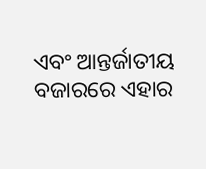ଏବଂ ଆନ୍ତର୍ଜାତୀୟ ବଜାରରେ ଏହାର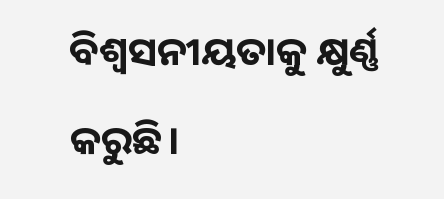ବିଶ୍ୱସନୀୟତାକୁ କ୍ଷୁର୍ଣ୍ଣ କରୁଛି।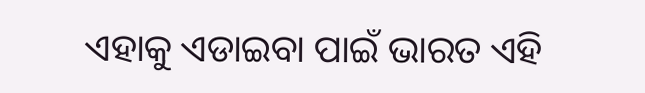ଏହାକୁ ଏଡାଇବା ପାଇଁ ଭାରତ ଏହି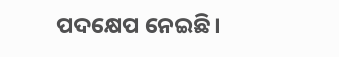ପଦକ୍ଷେପ ନେଇଛି।